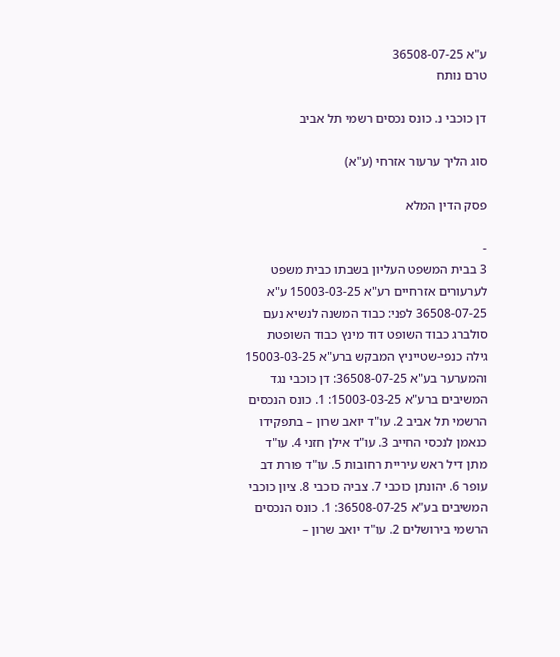ע"א 36508-07-25
טרם נותח

דן כוכבי נ. כונס נכסים רשמי תל אביב

סוג הליך ערעור אזרחי (ע"א)

פסק הדין המלא

-
3 בבית המשפט העליון בשבתו כבית משפט לערעורים אזרחיים רע"א 15003-03-25 ע"א 36508-07-25 לפני: כבוד המשנה לנשיא נעם סולברג כבוד השופט דוד מינץ כבוד השופטת גילה כנפי-שטייניץ המבקש ברע"א 15003-03-25 והמערער בע"א 36508-07-25: דן כוכבי נגד המשיבים ברע"א 15003-03-25: 1. כונס הנכסים הרשמי תל אביב 2. עו"ד יואב שרון – בתפקידו כנאמן לנכסי החייב 3. עו"ד אילן חזני 4. עו"ד מתן דיל ראש עיריית רחובות 5. עו"ד פורת דב עופר 6. יהונתן כוכבי 7. צביה כוכבי 8. ציון כוכבי המשיבים בע"א 36508-07-25: 1. כונס הנכסים הרשמי בירושלים 2. עו"ד יואב שרון –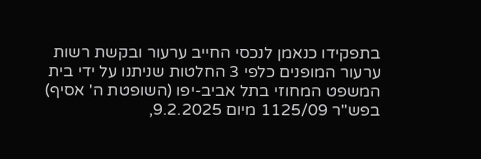בתפקידו כנאמן לנכסי החייב ערעור ובקשת רשות ערעור המופנים כלפי 3 החלטות שניתנו על ידי בית המשפט המחוזי בתל אביב-יפו (השופטת ה' אסיף) בפש"ר 1125/09 מיום 9.2.2025,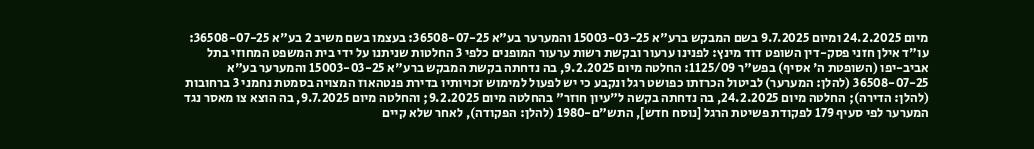מיום 24.2.2025 ומיום 9.7.2025 בשם המבקש ברע"א 15003-03-25 והמערער בע"א 36508-07-25: בעצמו בשם משיב 2 בע"א 36508-07-25: עו"ד אילן חזני פסק-דין השופט דוד מינץ: לפנינו ערעור ובקשת רשות ערעור המופנים כלפי 3 החלטות שניתנו על ידי בית המשפט המחוזי בתל אביב-יפו (השופטת ה' אסיף) בפש"ר 1125/09: החלטה מיום 9.2.2025, בה נדחתה בקשת המבקש ברע"א 15003-03-25 והמערער בע"א 36508-07-25 (להלן: המערער) לביטול הכרזתו כפושט רגל ונקבע כי יש לפעול למימוש זכויותיו בדירת פנטהאוז המצויה בסמטת נחמני 3 ברחובות (להלן: הדירה); החלטה מיום 24.2.2025, בה נדחתה בקשה ל"עיון חוזר" בהחלטה מיום 9.2.2025; והחלטה מיום 9.7.2025, בה הוצא צו מאסר נגד המערער לפי סעיף 179 לפקודת פשיטת הרגל [נוסח חדש], התש"ם-1980 (להלן: הפקודה), לאחר שלא קיים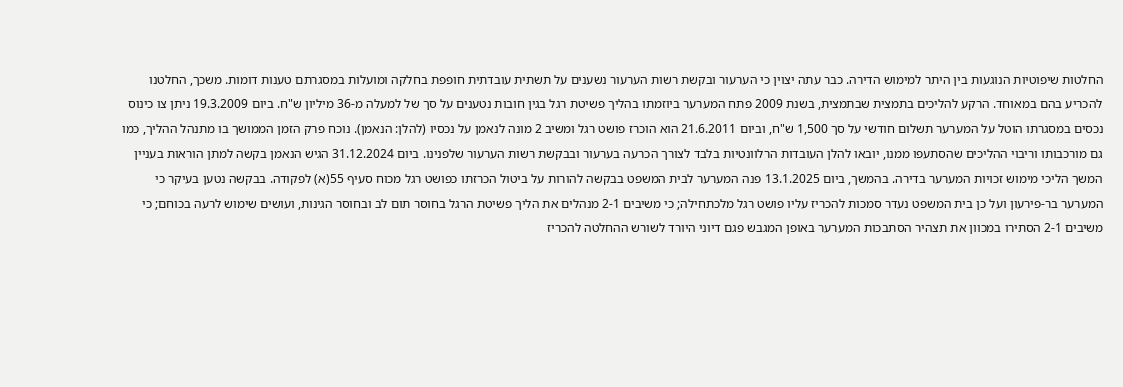החלטות שיפוטיות הנוגעות בין היתר למימוש הדירה. כבר עתה יצוין כי הערעור ובקשת רשות הערעור נשענים על תשתית עובדתית חופפת בחלקה ומועלות במסגרתם טענות דומות. משכך, החלטנו להכריע בהם במאוחד. הרקע להליכים בתמצית שבתמצית, בשנת 2009 פתח המערער ביוזמתו בהליך פשיטת רגל בגין חובות נטענים על סך של למעלה מ-36 מיליון ש"ח. ביום 19.3.2009 ניתן צו כינוס נכסים במסגרתו הוטל על המערער תשלום חודשי על סך 1,500 ש"ח, וביום 21.6.2011 הוא הוכרז פושט רגל ומשיב 2 מונה לנאמן על נכסיו (להלן: הנאמן). נוכח פרק הזמן הממושך בו מתנהל ההליך, כמו גם מורכבותו וריבוי ההליכים שהסתעפו ממנו, יובאו להלן העובדות הרלוונטיות בלבד לצורך הכרעה בערעור ובבקשת רשות הערעור שלפנינו. ביום 31.12.2024 הגיש הנאמן בקשה למתן הוראות בעניין המשך הליכי מימוש זכויות המערער בדירה. בהמשך, ביום 13.1.2025 פנה המערער לבית המשפט בבקשה להורות על ביטול הכרזתו כפושט רגל מכוח סעיף 55(א) לפקודה. בבקשה נטען בעיקר כי המערער בר-פירעון ועל כן בית המשפט נעדר סמכות להכריז עליו פושט רגל מלכתחילה; כי משיבים 2-1 מנהלים את הליך פשיטת הרגל בחוסר תום לב ובחוסר הגינות, ועושים שימוש לרעה בכוחם; כי משיבים 2-1 הסתירו במכוון את תצהיר הסתבכות המערער באופן המגבש פגם דיוני היורד לשורש ההחלטה להכריז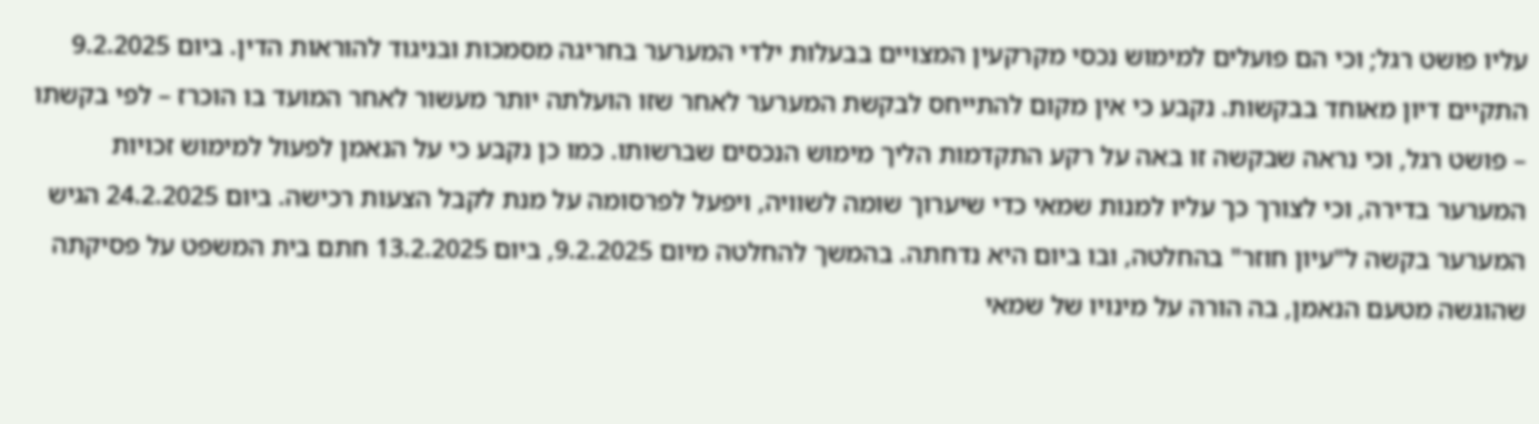עליו פושט רגל; וכי הם פועלים למימוש נכסי מקרקעין המצויים בבעלות ילדי המערער בחריגה מסמכות ובניגוד להוראות הדין. ביום 9.2.2025 התקיים דיון מאוחד בבקשות. נקבע כי אין מקום להתייחס לבקשת המערער לאחר שזו הועלתה יותר מעשור לאחר המועד בו הוכרז – לפי בקשתו – פושט רגל, וכי נראה שבקשה זו באה על רקע התקדמות הליך מימוש הנכסים שברשותו. כמו כן נקבע כי על הנאמן לפעול למימוש זכויות המערער בדירה, וכי לצורך כך עליו למנות שמאי כדי שיערוך שומה לשוויה, ויפעל לפרסומה על מנת לקבל הצעות רכישה. ביום 24.2.2025 הגיש המערער בקשה ל"עיון חוזר" בהחלטה, ובו ביום היא נדחתה. בהמשך להחלטה מיום 9.2.2025, ביום 13.2.2025 חתם בית המשפט על פסיקתה שהוגשה מטעם הנאמן, בה הורה על מינויו של שמאי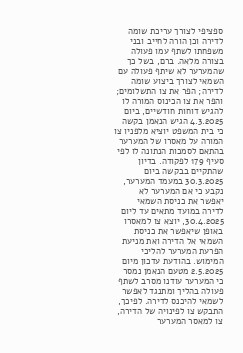ספציפי לצורך עריכת שומה לדירה וכן הורה לחייב ובני משפחתו לשתף עמו פעולה בצורה מלאה. ברם, בשל כך שהמערער לא שיתף פעולה עם השמאי לצורך ביצוע שומה לדירה; הפר את צו התשלומים; והפר את צו הכינוס המורה לו להגיש דוחות חודשיים, ביום 4.3.2025 הגיש הנאמן בקשה כי בית המשפט יוציא מלפניו צו המורה על מאסרו של המערער בהתאם לסמכות הנתונה לו לפי סעיף 179 לפקודה. בדיון שהתקיים בבקשה ביום 30.3.2025 במעמד המערער, נקבע כי אם המערער לא יאפשר את כניסת השמאי לדירה במועד מתאים עד ליום 30.4.2025, יוצא צו למאסרו באופן שיאפשר את כניסת השמאי אל הדירה ואת מניעת הפרעת המערער להליכי המימוש. בהודעת עדכון מיום 2.5.2025 מטעם הנאמן נמסר כי המערער עודנו מסרב לשתף פעולה בהליך ומתנגד לאפשר לשמאי להיכנס לדירה. לפיכך, התבקש צו לפינויה של הדירה, צו למאסר המערער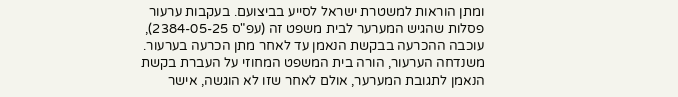ומתן הוראות למשטרת ישראל לסייע בביצועם. בעקבות ערעור פסלות שהגיש המערער לבית משפט זה (עפ"ס 2384-05-25), עוכבה ההכרעה בבקשת הנאמן עד לאחר מתן הכרעה בערעור. משנדחה הערעור, הורה בית המשפט המחוזי על העברת בקשת הנאמן לתגובת המערער, אולם לאחר שזו לא הוגשה, אישר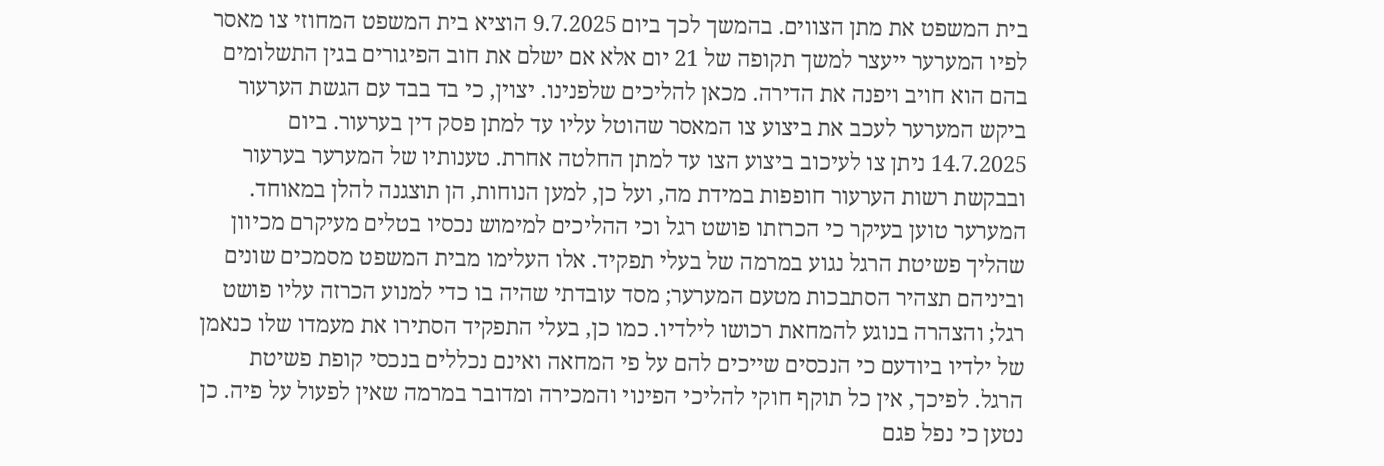בית המשפט את מתן הצווים. בהמשך לכך ביום 9.7.2025 הוציא בית המשפט המחוזי צו מאסר לפיו המערער ייעצר למשך תקופה של 21 יום אלא אם ישלם את חוב הפיגורים בגין התשלומים בהם הוא חויב ויפנה את הדירה. מכאן להליכים שלפנינו. יצוין, כי בד בבד עם הגשת הערעור ביקש המערער לעכב את ביצוע צו המאסר שהוטל עליו עד למתן פסק דין בערעור. ביום 14.7.2025 ניתן צו לעיכוב ביצוע הצו עד למתן החלטה אחרת. טענותיו של המערער בערעור ובבקשת רשות הערעור חופפות במידת מה, ועל כן, למען הנוחות, הן תוצגנה להלן במאוחד. המערער טוען בעיקר כי הכרזתו פושט רגל וכי ההליכים למימוש נכסיו בטלים מעיקרם מכיוון שהליך פשיטת הרגל נגוע במרמה של בעלי תפקיד. אלו העלימו מבית המשפט מסמכים שונים וביניהם תצהיר הסתבכות מטעם המערער; מסד עובדתי שהיה בו כדי למנוע הכרזה עליו פושט רגל; והצהרה בנוגע להמחאת רכושו לילדיו. כמו כן, בעלי התפקיד הסתירו את מעמדו שלו כנאמן של ילדיו ביודעם כי הנכסים שייכים להם על פי המחאה ואינם נכללים בנכסי קופת פשיטת הרגל. לפיכך, אין כל תוקף חוקי להליכי הפינוי והמכירה ומדובר במרמה שאין לפעול על פיה. כן נטען כי נפל פגם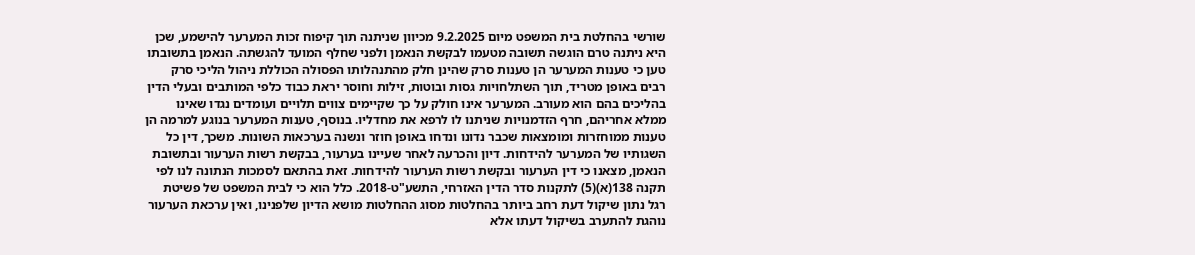שורשי בהחלטת בית המשפט מיום 9.2.2025 מכיוון שניתנה תוך קיפוח זכות המערער להישמע, שכן היא ניתנה טרם הוגשה תשובה מטעמו לבקשת הנאמן ולפני שחלף המועד להגשתה. הנאמן בתשובתו טען כי טענות המערער הן טענות סרק שהינן חלק מהתנהלותו הפסולה הכוללת ניהול הליכי סרק רבים באופן מטריד, תוך השתלחויות גסות ובוטות, זילות וחוסר יראת כבוד כלפי המותבים ובעלי הדין בהליכים בהם הוא מעורב. המערער אינו חולק על כך שקיימים צווים תלויים ועומדים נגדו שאינו ממלא אחריהם, חרף הזדמנויות שניתנו לו לרפא את מחדליו. בנוסף, טענות המערער בנוגע למרמה הן טענות ממוחזרות ומומצאות שכבר נדונו ונדחו באופן חוזר ונשנה בערכאות השונות. משכך, דין כל השגותיו של המערער להידחות. דיון והכרעה לאחר שעיינו בערעור, בבקשת רשות הערעור ובתשובת הנאמן, מצאנו כי דין הערעור ובקשת רשות הערעור להידחות. זאת בהתאם לסמכות הנתונה לנו לפי תקנה 138(א)(5) לתקנות סדר הדין האזרחי, התשע"ט-2018. כלל הוא כי לבית המשפט של פשיטת רגל נתון שיקול דעת רחב ביותר בהחלטות מסוג ההחלטות מושא הדיון שלפנינו, ואין ערכאת הערעור נוהגת להתערב בשיקול דעתו אלא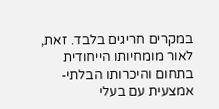במקרים חריגים בלבד. זאת, לאור מומחיותו הייחודית בתחום והיכרותו הבלתי-אמצעית עם בעלי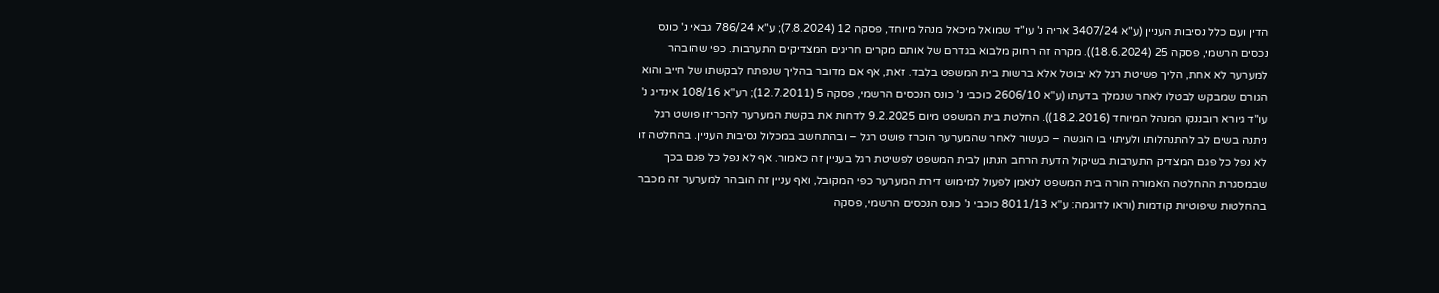הדין ועם כלל נסיבות העניין (ע"א 3407/24 אריה נ' עו"ד שמואל מיכאל מנהל מיוחד, פסקה 12 (7.8.2024); ע"א 786/24 גבאי נ' כונס נכסים הרשמי, פסקה 25 (18.6.2024)). מקרה זה רחוק מלבוא בגדרם של אותם מקרים חריגים המצדיקים התערבות. כפי שהובהר למערער לא אחת, הליך פשיטת רגל לא יבוטל אלא ברשות בית המשפט בלבד. זאת, אף אם מדובר בהליך שנפתח לבקשתו של חייב והוא הגורם שמבקש לבטלו לאחר שנמלך בדעתו (ע"א 2606/10 כוכבי נ' כונס הנכסים הרשמי, פסקה 5 (12.7.2011); רע"א 108/16 אינדיג נ' עו"ד גיורא רובננקו המנהל המיוחד (18.2.2016)). החלטת בית המשפט מיום 9.2.2025 לדחות את בקשת המערער להכריזו פושט רגל ניתנה בשים לב להתנהלותו ולעיתוי בו הוגשה – כעשור לאחר שהמערער הוכרז פושט רגל – ובהתחשב במכלול נסיבות העניין. בהחלטה זו לא נפל כל פגם המצדיק התערבות בשיקול הדעת הרחב הנתון לבית המשפט לפשיטת רגל בעניין זה כאמור. אף לא נפל כל פגם בכך שבמסגרת ההחלטה האמורה הורה בית המשפט לנאמן לפעול למימוש דירת המערער כפי המקובל, ואף עניין זה הובהר למערער זה מכבר בהחלטות שיפוטיות קודמות (וראו לדוגמה: ע"א 8011/13 כוכבי נ' כונס הנכסים הרשמי, פסקה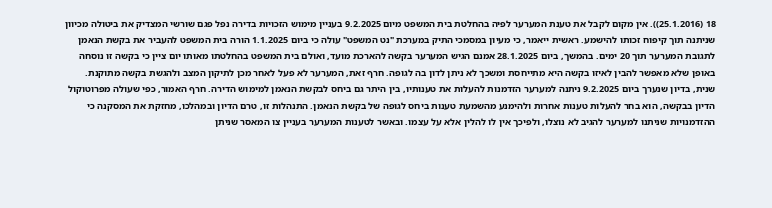18 (25.1.2016)). אין מקום לקבל את טענת המערער לפיה בהחלטת בית המשפט מיום 9.2.2025 בעניין מימוש הזכויות בדירה נפל פגם שורשי המצדיק את ביטולה מכיוון שניתנה תוך קיפוח זכותו להישמע. ראשית ייאמר, כי מעיון במסמכי התיק במערכת "נט המשפט" עולה כי ביום 1.1.2025 הורה בית המשפט להעביר את בקשת הנאמן לתגובת המערער תוך 20 ימים. בהמשך, ביום 28.1.2025 אמנם הגיש המערער בקשה להארכת מועד, ואולם בית המשפט בהחלטתו מאותו יום ציין כי בקשה זו נוסחה באופן שלא מאפשר להבין לאיזו בקשה היא מתייחסת ומשכך לא ניתן לדון בה לגופה. חרף זאת, המערער לא פעל לאחר מכן לתיקון המצב ולהגשת בקשה מתוקנת. שנית, בדיון שנערך ביום 9.2.2025 ניתנה למערער הזדמנות להעלות את טענותיו, בין היתר גם ביחס לבקשת הנאמן למימוש הדירה. חרף האמור, כפי שעולה מפרוטוקול הדיון בבקשה, הוא בחר להעלות טענות אחרות ולהימנע מהשמעת טענות ביחס לגופה של בקשת הנאמן. התנהלות זו, טרם הדיון ובמהלכו, מחזקת את המסקנה כי ההזדמנויות שניתנו למערער להגיב לא נוצלו, ולפיכך אין לו להלין אלא על עצמו. ובאשר לטענות המערער בעניין צו המאסר שניתן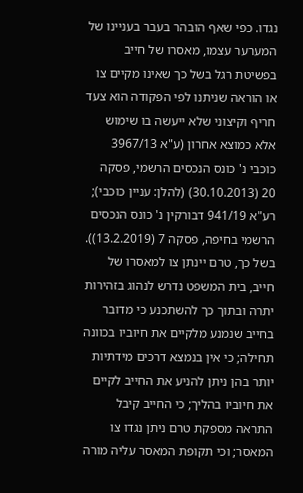נגדו. כפי שאף הובהר בעבר בעניינו של המערער עצמו, מאסרו של חייב בפשיטת רגל בשל כך שאינו מקיים צו או הוראה שניתנו לפי הפקודה הוא צעד חריף וקיצוני שלא ייעשה בו שימוש אלא כמוצא אחרון (ע"א 3967/13 כוכבי נ' כונס הנכסים הרשמי, פסקה 20 (30.10.2013) (להלן: עניין כוכבי); רע"א 941/19 דבורקין נ' כונס הנכסים הרשמי בחיפה, פסקה 7 (13.2.2019)). בשל כך, טרם יינתן צו למאסרו של חייב, בית המשפט נדרש לנהוג בזהירות יתרה ובתוך כך להשתכנע כי מדובר בחייב שנמנע מלקיים את חיוביו בכוונה תחילה; כי אין בנמצא דרכים מידתיות יותר בהן ניתן להניע את החייב לקיים את חיוביו בהליך; כי החייב קיבל התראה מספקת טרם ניתן נגדו צו המאסר; וכי תקופת המאסר עליה מורה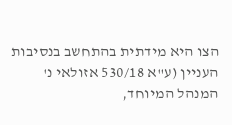הצו היא מידתית בהתחשב בנסיבות העניין (ע"א 530/18 אזולאי נ' המנהל המיוחד,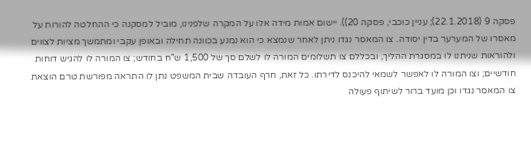פסקה 9 (22.1.2018); עניין כוכבי, פסקה 20)). יישום אמות מידה אלו על המקרה שלפנינו, מוביל למסקנה כי ההחלטה להורות על מאסרו של המערער בדין יסודה. צו המאסר נגדו ניתן לאחר שנמצא כי הוא נמנע בכוונה תחילה ובאופן עקבי ומתמשך מציות לצווים ולהוראות שניתנו לו במסגרת ההליך, ובכללם צו תשלומים המורה לו לשלם סך של 1,500 ש"ח בחודש; צו המורה לו להגיש דוחות חודשיים; וצו המורה לו לאפשר לשמאי להיכנס לדירתו. כל זאת, חרף העובדה שבית המשפט נתן לו התראה מפורשת טרם הוצאת צו המאסר נגדו וכן מועד ברור לשיתוף פעולה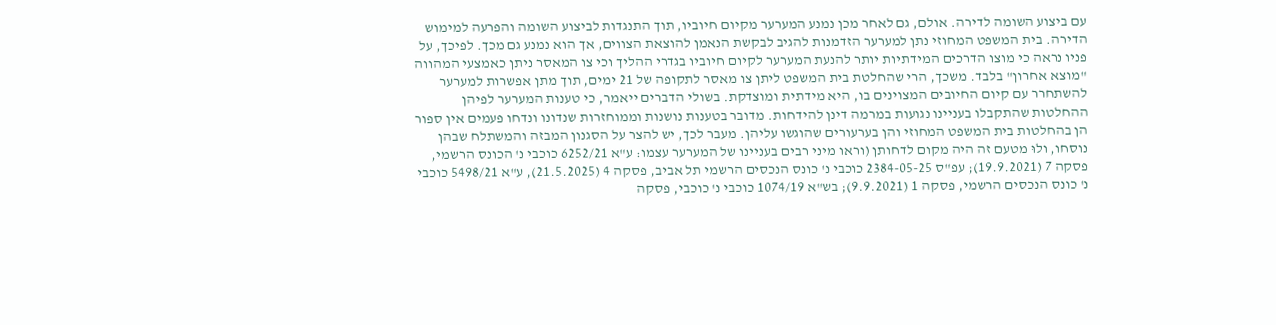עם ביצוע השומה לדירה. אולם, גם לאחר מכן נמנע המערער מקיום חיוביו, תוך התנגדות לביצוע השומה והפרעה למימוש הדירה. בית המשפט המחוזי נתן למערער הזדמנות להגיב לבקשת הנאמן להוצאת הצווים, אך הוא נמנע גם מכך. לפיכך, על פניו נראה כי מוצו הדרכים המידתיות יותר להנעת המערער לקיום חיוביו בגדרי ההליך וכי צו המאסר ניתן כאמצעי המהווה "מוצא אחרון" בלבד. משכך, הרי שהחלטת בית המשפט ליתן צו מאסר לתקופה של 21 ימים, תוך מתן אפשרות למערער להשתחרר עם קיום החיובים המצוינים בו, היא מידתית ומוצדקת. בשולי הדברים ייאמר, כי טענות המערער לפיהן ההחלטות שהתקבלו בעניינו נגועות במרמה דינן להידחות. מדובר בטענות נושנות וממוחזרות שנדונו ונדחו פעמים אין ספור הן בהחלטות בית המשפט המחוזי והן בערעורים שהוגשו עליהן. מעבר לכך, יש להצר על הסגנון המבזה והמשתלח שבהן נוסחו, ולוּ מטעם זה היה מקום לדחותן (וראו מיני רבים בעניינו של המערער עצמו: ע"א 6252/21 כוכבי נ' הכונס הרשמי, פסקה 7 (19.9.2021); עפ"ס 2384-05-25 כוכבי נ' כונס הנכסים הרשמי תל אביב, פסקה 4 (21.5.2025), ע"א 5498/21 כוכבי נ' כונס הנכסים הרשמי, פסקה 1 (9.9.2021); בש"א 1074/19 כוכבי נ' כוכבי, פסקה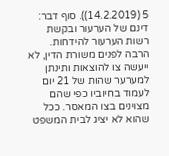5 (14.2.2019)). סוף דבר: דינם של הערעור ובקשת רשות הערעור להידחות. הרבה לפנים משורת הדין, לא ייעשה צו להוצאות ותינתן למערער שהות של 21 יום לעמוד בחיוביו כפי שהם מצוינים בצו המאסר. ככל שהוא לא יציג לבית המשפט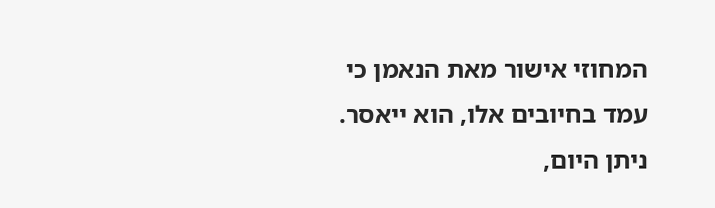המחוזי אישור מאת הנאמן כי עמד בחיובים אלו, הוא ייאסר. ניתן היום,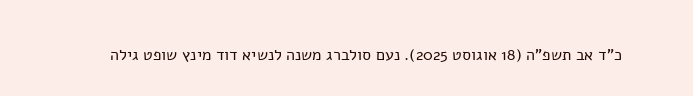כ"ד אב תשפ"ה (18 אוגוסט 2025). נעם סולברג משנה לנשיא דוד מינץ שופט גילה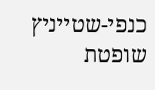כנפי-שטייניץ שופטת